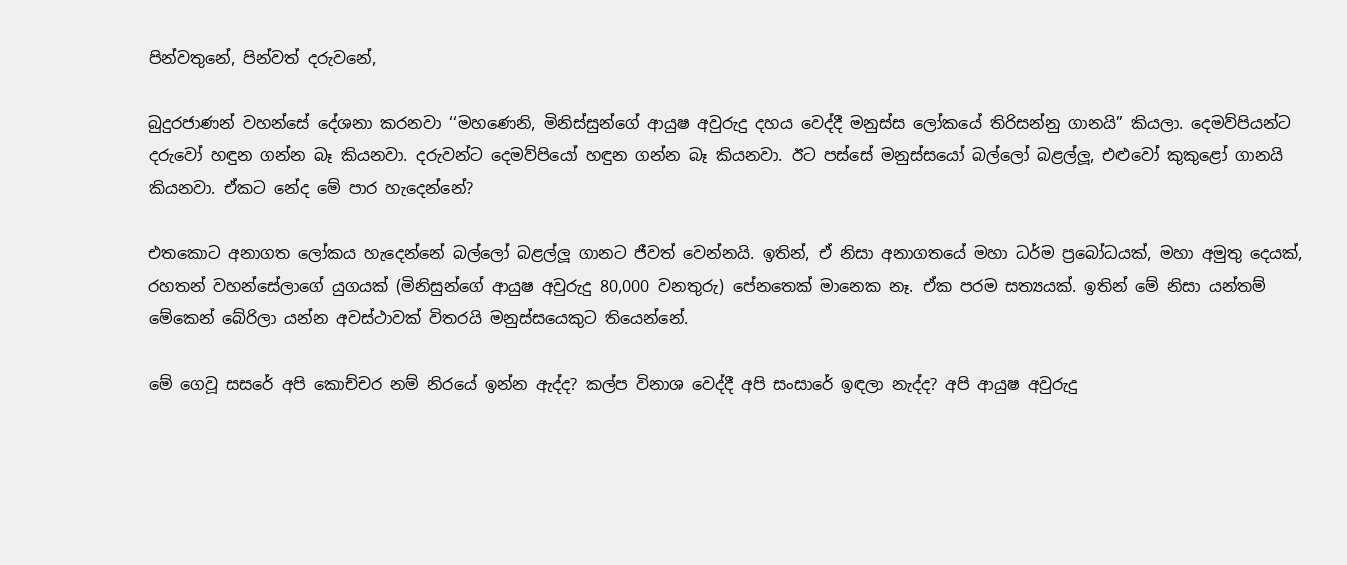පින්වතුනේ, පින්වත් දරුවනේ,

බුදුරජාණන් වහන්සේ දේශනා කරනවා ‘‘මහණෙනි, මිනිස්සුන්ගේ ආයුෂ අවුරුදු දහය වෙද්දී මනුස්ස ලෝකයේ තිරිසන්නු ගානයි” කියලා. දෙමව්පියන්ට දරුවෝ හඳුන ගන්න බෑ කියනවා. දරුවන්ට දෙමව්පියෝ හඳුන ගන්න බෑ කියනවා. ඊට පස්සේ මනුස්සයෝ බල්ලෝ බළල්ලූ, එළුවෝ කුකුළෝ ගානයි කියනවා. ඒකට නේද මේ පාර හැදෙන්නේ?

එතකොට අනාගත ලෝකය හැදෙන්නේ බල්ලෝ බළල්ලූ ගානට ජීවත් වෙන්නයි. ඉතින්, ඒ නිසා අනාගතයේ මහා ධර්ම ප්‍රබෝධයක්, මහා අමුතු දෙයක්, රහතන් වහන්සේලාගේ යුගයක් (මිනිසුන්ගේ ආයුෂ අවුරුදු 80,000 වනතුරු) පේනතෙක් මානෙක නෑ. ඒක පරම සත්‍යයක්. ඉතින් මේ නිසා යන්තම් මේකෙන් බේරිලා යන්න අවස්ථාවක් විතරයි මනුස්සයෙකුට තියෙන්නේ.

මේ ගෙවූ සසරේ අපි කොච්චර නම් නිරයේ ඉන්න ඇද්ද? කල්ප විනාශ වෙද්දී අපි සංසාරේ ඉඳලා නැද්ද? අපි ආයුෂ අවුරුදු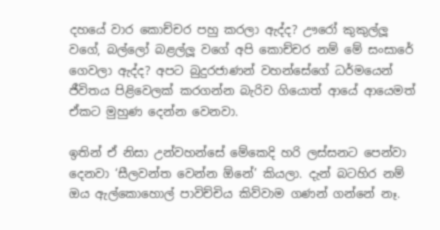දහයේ වාර කොච්චර පහු කරලා ඇද්ද? ඌරෝ කුකුල්ලූ වගේ, බල්ලෝ බළල්ලූ වගේ අපි කොච්චර නම් මේ සංසාරේ ගෙවලා ඇද්ද? අපට බුදුරජාණන් වහන්සේගේ ධර්මයෙන් ජීවිතය පිළිවෙලක් කරගන්න බැරිව ගියොත් ආයේ ආයෙමත් ඒකට මුහුණ දෙන්න වෙනවා.

ඉතින් ඒ නිසා උන්වහන්සේ මේකෙදි හරි ලස්සනට පෙන්වා දෙනවා ‘සීලවන්ත වෙන්න ඕනේ’ කියලා. දැන් බටහිර නම් ඔය ඇල්කොහොල් පාවිච්චිය කිව්වාම ගණන් ගන්නේ නෑ.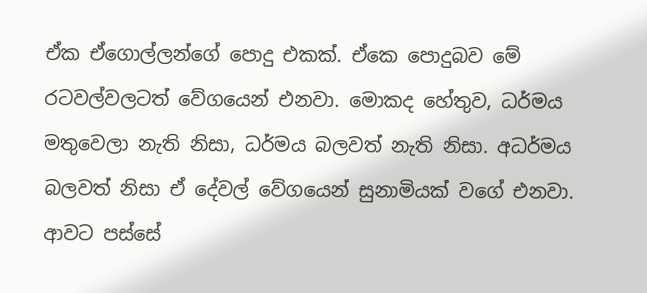ඒක ඒගොල්ලන්ගේ පොදු එකක්. ඒකෙ පොදුබව මේ රටවල්වලටත් වේගයෙන් එනවා. මොකද හේතුව, ධර්මය මතුවෙලා නැති නිසා, ධර්මය බලවත් නැති නිසා. අධර්මය බලවත් නිසා ඒ දේවල් වේගයෙන් සුනාමියක් වගේ එනවා. ආවට පස්සේ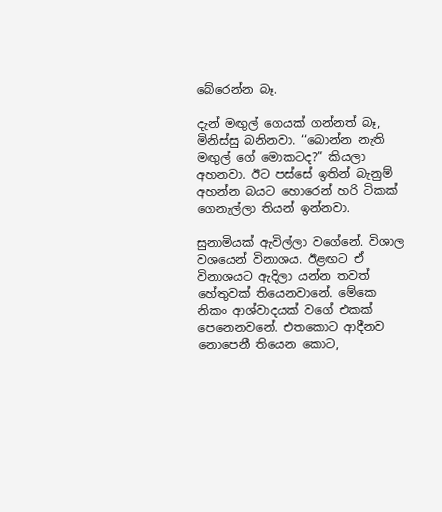බේරෙන්න බෑ.

දැන් මඟුල් ගෙයක් ගන්නත් බෑ, මිනිස්සු බනිනවා. ‘‘බොන්න නැති මඟුල් ගේ මොකටද?” කියලා අහනවා. ඊට පස්සේ ඉතින් බැනුම් අහන්න බයට හොරෙන් හරි ටිකක් ගෙනැල්ලා තියන් ඉන්නවා.

සුනාමියක් ඇවිල්ලා වගේනේ. විශාල වශයෙන් විනාශය. ඊළඟට ඒ විනාශයට ඇදිලා යන්න තවත් හේතුවක් තියෙනවානේ. මේකෙ නිකං ආශ්වාදයක් වගේ එකක් පෙනෙනවනේ. එතකොට ආදීනව නොපෙනී තියෙන කොට,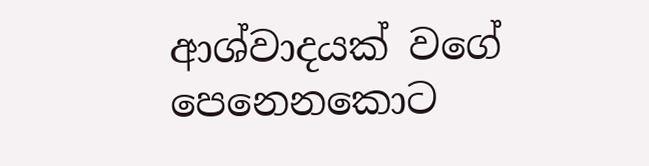ආශ්වාදයක් වගේ පෙනෙනකොට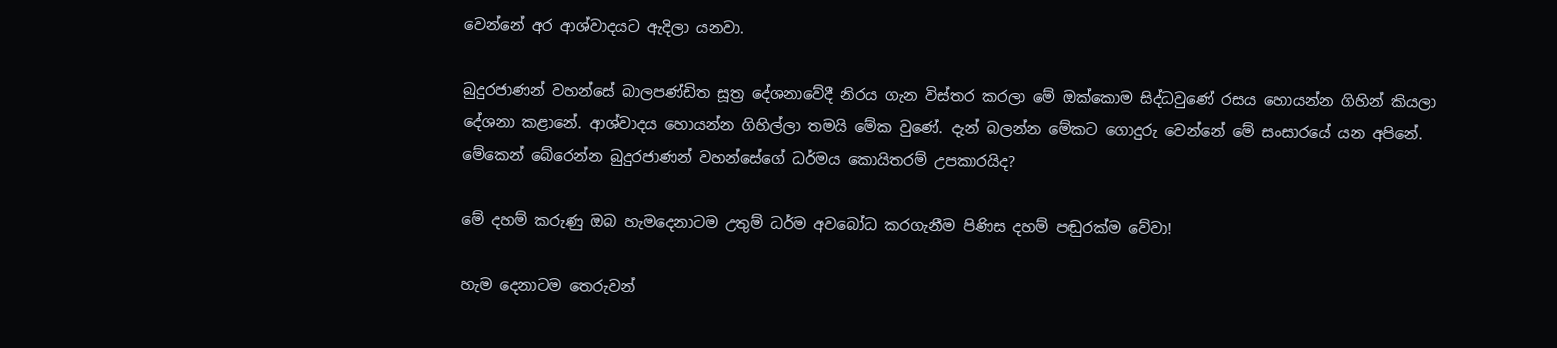වෙන්නේ අර ආශ්වාදයට ඇදිලා යනවා.

බුදුරජාණන් වහන්සේ බාලපණ්ඩිත සූත්‍ර දේශනාවේදී නිරය ගැන විස්තර කරලා මේ ඔක්කොම සිද්ධවුණේ රසය හොයන්න ගිහින් කියලා දේශනා කළානේ. ආශ්වාදය හොයන්න ගිහිල්ලා තමයි මේක වුණේ. දැන් බලන්න මේකට ගොදුරු වෙන්නේ මේ සංසාරයේ යන අපිනේ. මේකෙන් බේරෙන්න බුදුරජාණන් වහන්සේගේ ධර්මය කොයිතරම් උපකාරයිද?

මේ දහම් කරුණු ඔබ හැමදෙනාටම උතුම් ධර්ම අවබෝධ කරගැනීම පිණිස දහම් පඬුරක්ම වේවා!

හැම දෙනාටම තෙරුවන්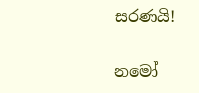සරණයි!

නමෝ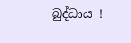බුද්ධාය !